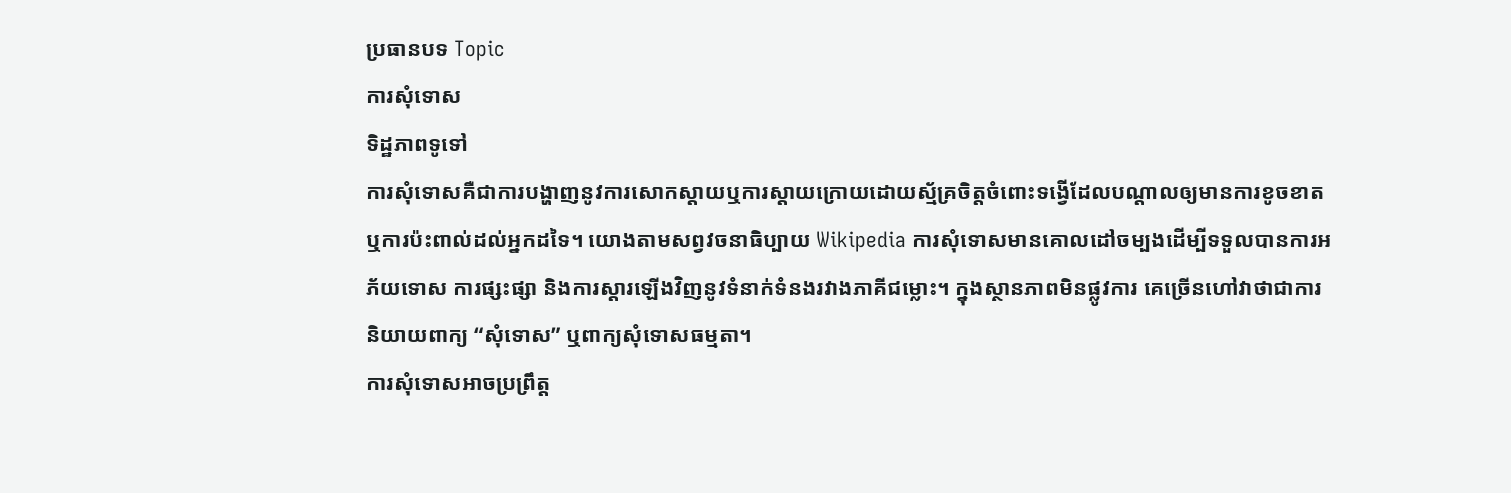ប្រធានបទ Topic
ការសុំទោស
ទិដ្ឋភាពទូទៅ
ការសុំទោសគឺជាការបង្ហាញនូវការសោកស្ដាយឬការស្ដាយក្រោយដោយស្ម័គ្រចិត្តចំពោះទង្វើដែលបណ្ដាលឲ្យមានការខូចខាតឬការប៉ះពាល់ដល់អ្នកដទៃ។ យោងតាមសព្វវចនាធិប្បាយ Wikipedia ការសុំទោសមានគោលដៅចម្បងដើម្បីទទួលបានការអភ័យទោស ការផ្សះផ្សា និងការស្ដារឡើងវិញនូវទំនាក់ទំនងរវាងភាគីជម្លោះ។ ក្នុងស្ថានភាពមិនផ្លូវការ គេច្រើនហៅវាថាជាការនិយាយពាក្យ “សុំទោស” ឬពាក្យសុំទោសធម្មតា។
ការសុំទោសអាចប្រព្រឹត្ត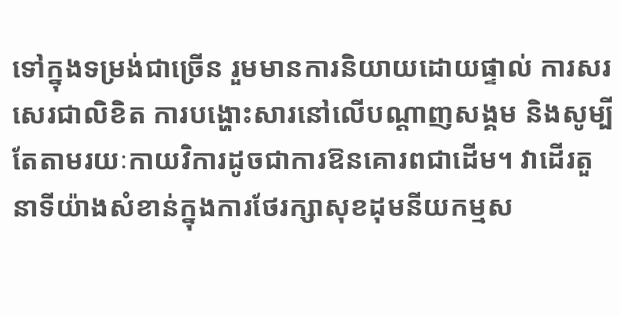ទៅក្នុងទម្រង់ជាច្រើន រួមមានការនិយាយដោយផ្ទាល់ ការសរសេរជាលិខិត ការបង្ហោះសារនៅលើបណ្ដាញសង្គម និងសូម្បីតែតាមរយៈកាយវិការដូចជាការឱនគោរពជាដើម។ វាដើរតួនាទីយ៉ាងសំខាន់ក្នុងការថែរក្សាសុខដុមនីយកម្មស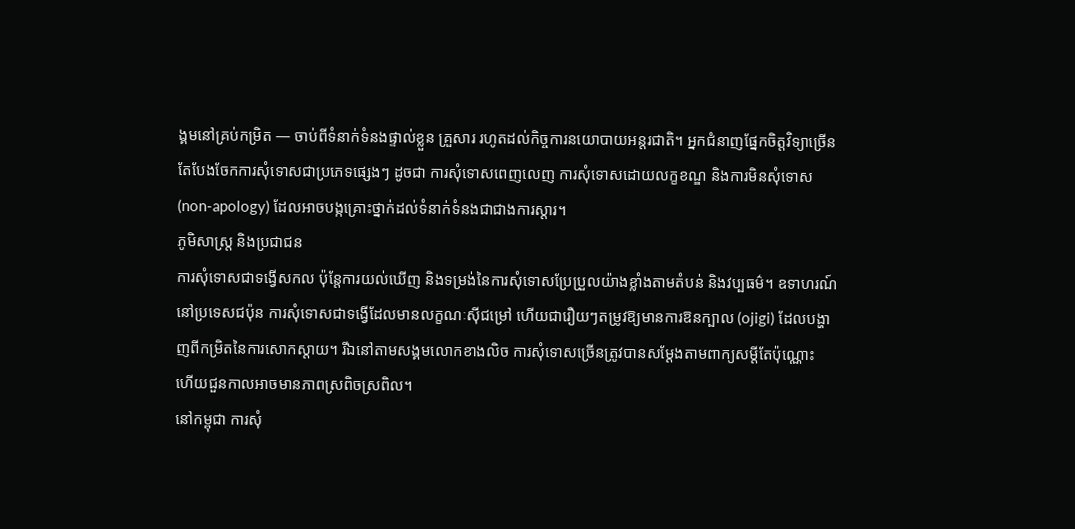ង្គមនៅគ្រប់កម្រិត — ចាប់ពីទំនាក់ទំនងផ្ទាល់ខ្លួន គ្រួសារ រហូតដល់កិច្ចការនយោបាយអន្តរជាតិ។ អ្នកជំនាញផ្នែកចិត្តវិទ្យាច្រើនតែបែងចែកការសុំទោសជាប្រភេទផ្សេងៗ ដូចជា ការសុំទោសពេញលេញ ការសុំទោសដោយលក្ខខណ្ឌ និងការមិនសុំទោស (non-apology) ដែលអាចបង្កគ្រោះថ្នាក់ដល់ទំនាក់ទំនងជាជាងការស្ដារ។
ភូមិសាស្ត្រ និងប្រជាជន
ការសុំទោសជាទង្វើសកល ប៉ុន្តែការយល់ឃើញ និងទម្រង់នៃការសុំទោសប្រែប្រួលយ៉ាងខ្លាំងតាមតំបន់ និងវប្បធម៌។ ឧទាហរណ៍ នៅប្រទេសជប៉ុន ការសុំទោសជាទង្វើដែលមានលក្ខណៈស៊ីជម្រៅ ហើយជារឿយៗតម្រូវឱ្យមានការឱនក្បាល (ojigi) ដែលបង្ហាញពីកម្រិតនៃការសោកស្ដាយ។ រីឯនៅតាមសង្គមលោកខាងលិច ការសុំទោសច្រើនត្រូវបានសម្ដែងតាមពាក្យសម្ដីតែប៉ុណ្ណោះ ហើយជួនកាលអាចមានភាពស្រពិចស្រពិល។
នៅកម្ពុជា ការសុំ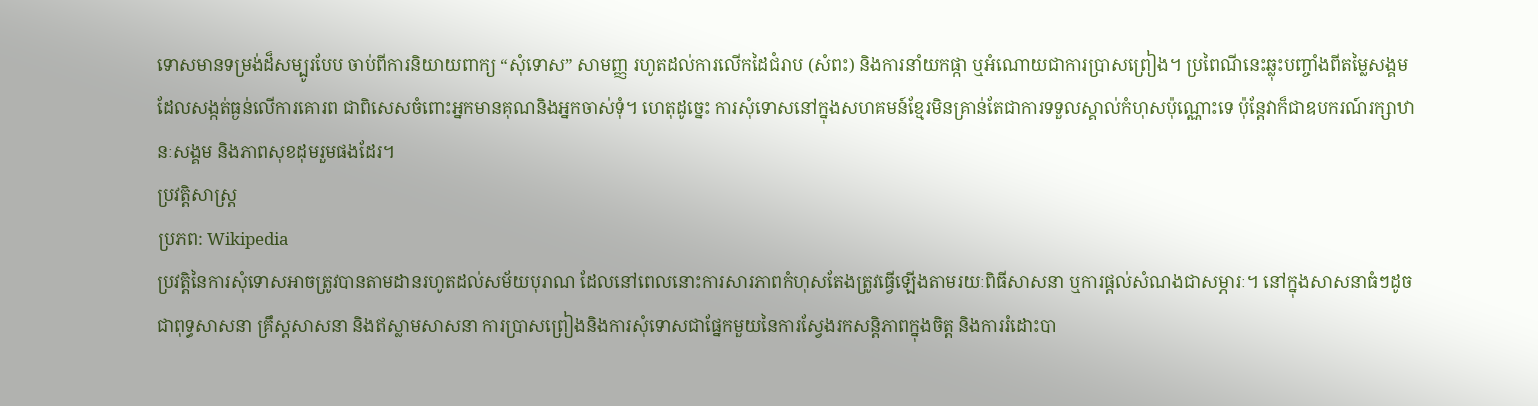ទោសមានទម្រង់ដ៏សម្បូរបែប ចាប់ពីការនិយាយពាក្យ “សុំទោស” សាមញ្ញ រហូតដល់ការលើកដៃជំរាប (សំពះ) និងការនាំយកផ្កា ឬអំណោយជាការប្រាសព្រៀង។ ប្រពៃណីនេះឆ្លុះបញ្ចាំងពីតម្លៃសង្គមដែលសង្កត់ធ្ងន់លើការគោរព ជាពិសេសចំពោះអ្នកមានគុណនិងអ្នកចាស់ទុំ។ ហេតុដូច្នេះ ការសុំទោសនៅក្នុងសហគមន៍ខ្មែរមិនគ្រាន់តែជាការទទួលស្គាល់កំហុសប៉ុណ្ណោះទេ ប៉ុន្តែវាក៏ជាឧបករណ៍រក្សាឋានៈសង្គម និងភាពសុខដុមរួមផងដែរ។
ប្រវត្តិសាស្ត្រ
ប្រភព: Wikipedia
ប្រវត្តិនៃការសុំទោសអាចត្រូវបានតាមដានរហូតដល់សម័យបុរាណ ដែលនៅពេលនោះការសារភាពកំហុសតែងត្រូវធ្វើឡើងតាមរយៈពិធីសាសនា ឬការផ្ដល់សំណងជាសម្ភារៈ។ នៅក្នុងសាសនាធំៗដូចជាពុទ្ធសាសនា គ្រឹស្តសាសនា និងឥស្លាមសាសនា ការប្រាសព្រៀងនិងការសុំទោសជាផ្នែកមួយនៃការស្វែងរកសន្តិភាពក្នុងចិត្ត និងការរំដោះបា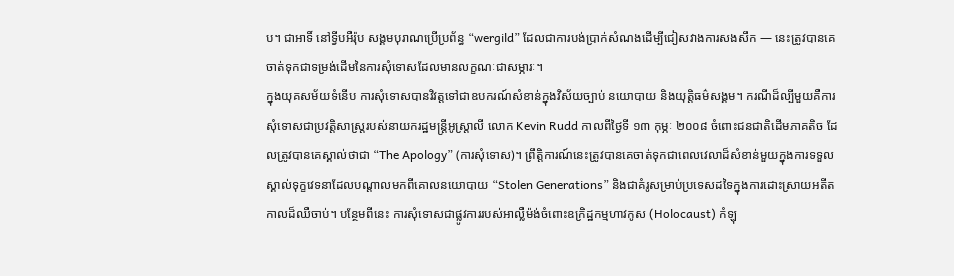ប។ ជាអាទិ៍ នៅទ្វីបអឺរ៉ុប សង្គមបុរាណប្រើប្រព័ន្ធ “wergild” ដែលជាការបង់ប្រាក់សំណងដើម្បីជៀសវាងការសងសឹក — នេះត្រូវបានគេចាត់ទុកជាទម្រង់ដើមនៃការសុំទោសដែលមានលក្ខណៈជាសម្ភារៈ។
ក្នុងយុគសម័យទំនើប ការសុំទោសបានវិវត្តទៅជាឧបករណ៍សំខាន់ក្នុងវិស័យច្បាប់ នយោបាយ និងយុត្តិធម៌សង្គម។ ករណីដ៏ល្បីមួយគឺការសុំទោសជាប្រវត្តិសាស្ត្ររបស់នាយករដ្ឋមន្ត្រីអូស្ត្រាលី លោក Kevin Rudd កាលពីថ្ងៃទី ១៣ កុម្ភៈ ២០០៨ ចំពោះជនជាតិដើមភាគតិច ដែលត្រូវបានគេស្គាល់ថាជា “The Apology” (ការសុំទោស)។ ព្រឹត្តិការណ៍នេះត្រូវបានគេចាត់ទុកជាពេលវេលាដ៏សំខាន់មួយក្នុងការទទួលស្គាល់ទុក្ខវេទនាដែលបណ្ដាលមកពីគោលនយោបាយ “Stolen Generations” និងជាគំរូសម្រាប់ប្រទេសដទៃក្នុងការដោះស្រាយអតីតកាលដ៏ឈឺចាប់។ បន្ថែមពីនេះ ការសុំទោសជាផ្លូវការរបស់អាល្លឺម៉ង់ចំពោះឧក្រិដ្ឋកម្មហាវកូស (Holocaust) កំឡុ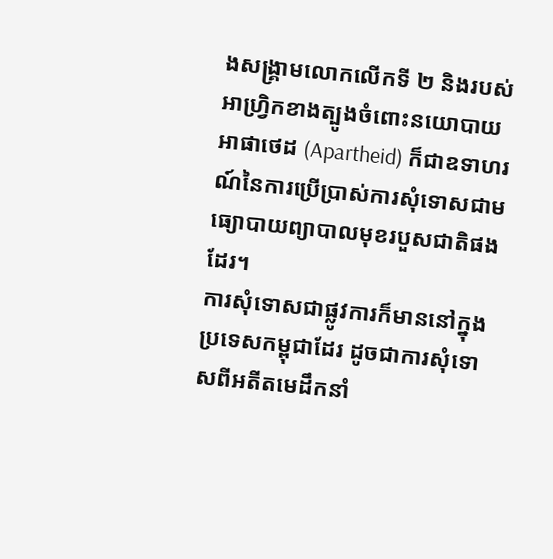ងសង្គ្រាមលោកលើកទី ២ និងរបស់អាហ្វ្រិកខាងត្បូងចំពោះនយោបាយអាផាថេដ (Apartheid) ក៏ជាឧទាហរណ៍នៃការប្រើប្រាស់ការសុំទោសជាមធ្យោបាយព្យាបាលមុខរបួសជាតិផងដែរ។
ការសុំទោសជាផ្លូវការក៏មាននៅក្នុងប្រទេសកម្ពុជាដែរ ដូចជាការសុំទោសពីអតីតមេដឹកនាំ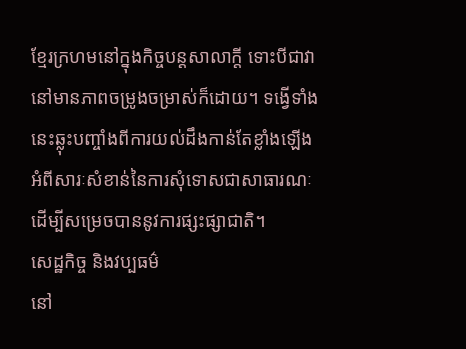ខ្មែរក្រហមនៅក្នុងកិច្ចបន្តសាលាក្តី ទោះបីជាវានៅមានភាពចម្រូងចម្រាស់ក៏ដោយ។ ទង្វើទាំងនេះឆ្លុះបញ្ចាំងពីការយល់ដឹងកាន់តែខ្លាំងឡើងអំពីសារៈសំខាន់នៃការសុំទោសជាសាធារណៈ ដើម្បីសម្រេចបាននូវការផ្សះផ្សាជាតិ។
សេដ្ឋកិច្ច និងវប្បធម៌
នៅ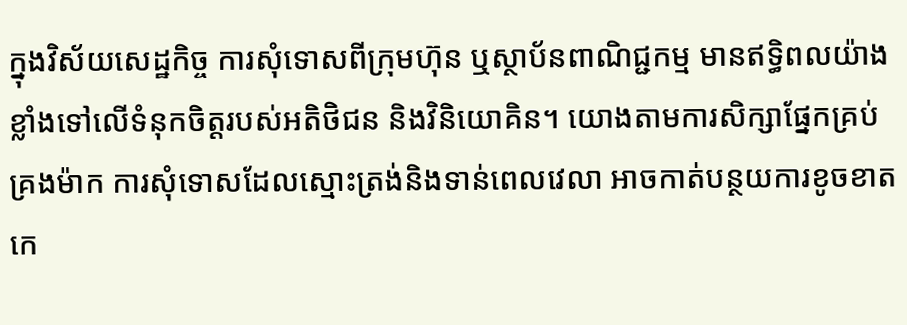ក្នុងវិស័យសេដ្ឋកិច្ច ការសុំទោសពីក្រុមហ៊ុន ឬស្ថាប័នពាណិជ្ជកម្ម មានឥទ្ធិពលយ៉ាងខ្លាំងទៅលើទំនុកចិត្តរបស់អតិថិជន និងវិនិយោគិន។ យោងតាមការសិក្សាផ្នែកគ្រប់គ្រងម៉ាក ការសុំទោសដែលស្មោះត្រង់និងទាន់ពេលវេលា អាចកាត់បន្ថយការខូចខាតកេ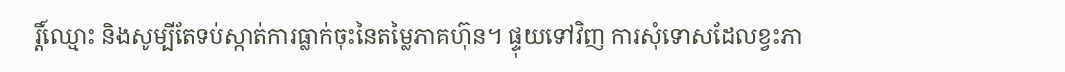រ្តិ៍ឈ្មោះ និងសូម្បីតែទប់ស្កាត់ការធ្លាក់ចុះនៃតម្លៃភាគហ៊ុន។ ផ្ទុយទៅវិញ ការសុំទោសដែលខ្វះភា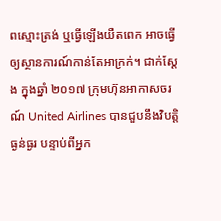ពស្មោះត្រង់ ឬធ្វើឡើងយឺតពេក អាចធ្វើឲ្យស្ថានការណ៍កាន់តែអាក្រក់។ ជាក់ស្ដែង ក្នុងឆ្នាំ ២០១៧ ក្រុមហ៊ុនអាកាសចរណ៍ United Airlines បានជួបនឹងវិបត្តិធ្ងន់ធ្ងរ បន្ទាប់ពីអ្នក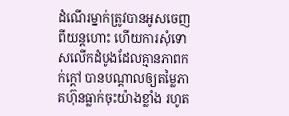ដំណើរម្នាក់ត្រូវបានអូសចេញពីយន្តហោះ ហើយការសុំទោសលើកដំបូងដែលគ្មានភាពកក់ក្ដៅ បានបណ្ដាលឲ្យតម្លៃភាគហ៊ុនធ្លាក់ចុះយ៉ាងខ្លាំង រហូត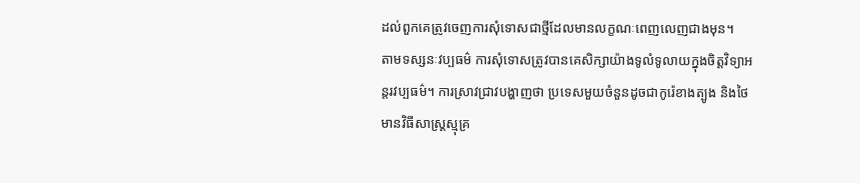ដល់ពួកគេត្រូវចេញការសុំទោសជាថ្មីដែលមានលក្ខណៈពេញលេញជាងមុន។
តាមទស្សនៈវប្បធម៌ ការសុំទោសត្រូវបានគេសិក្សាយ៉ាងទូលំទូលាយក្នុងចិត្តវិទ្យាអន្តរវប្បធម៌។ ការស្រាវជ្រាវបង្ហាញថា ប្រទេសមួយចំនួនដូចជាកូរ៉េខាងត្បូង និងថៃ មានវិធីសាស្ត្រស្មុគ្រ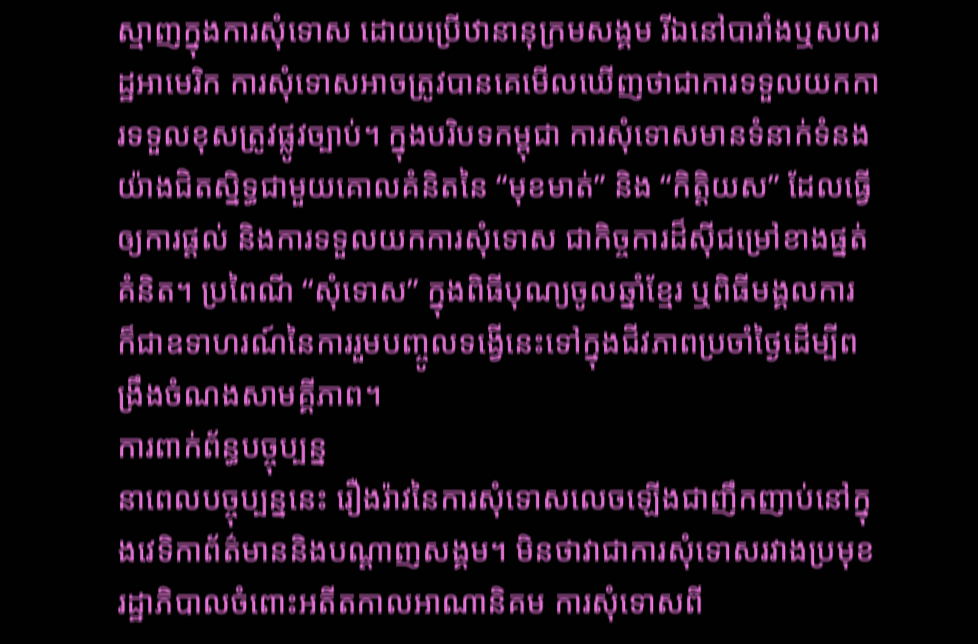ស្មាញក្នុងការសុំទោស ដោយប្រើឋានានុក្រមសង្គម រីឯនៅបារាំងឬសហរដ្ឋអាមេរិក ការសុំទោសអាចត្រូវបានគេមើលឃើញថាជាការទទួលយកការទទួលខុសត្រូវផ្លូវច្បាប់។ ក្នុងបរិបទកម្ពុជា ការសុំទោសមានទំនាក់ទំនងយ៉ាងជិតស្និទ្ធជាមួយគោលគំនិតនៃ “មុខមាត់” និង “កិត្តិយស” ដែលធ្វើឲ្យការផ្ដល់ និងការទទួលយកការសុំទោស ជាកិច្ចការដ៏ស៊ីជម្រៅខាងផ្នត់គំនិត។ ប្រពៃណី “សុំទោស” ក្នុងពិធីបុណ្យចូលឆ្នាំខ្មែរ ឬពិធីមង្គលការ ក៏ជាឧទាហរណ៍នៃការរួមបញ្ចូលទង្វើនេះទៅក្នុងជីវភាពប្រចាំថ្ងៃដើម្បីពង្រឹងចំណងសាមគ្គីភាព។
ការពាក់ព័ន្ធបច្ចុប្បន្ន
នាពេលបច្ចុប្បន្ននេះ រឿងរ៉ាវនៃការសុំទោសលេចឡើងជាញឹកញាប់នៅក្នុងវេទិកាព័ត៌មាននិងបណ្ដាញសង្គម។ មិនថាវាជាការសុំទោសរវាងប្រមុខរដ្ឋាភិបាលចំពោះអតីតកាលអាណានិគម ការសុំទោសពី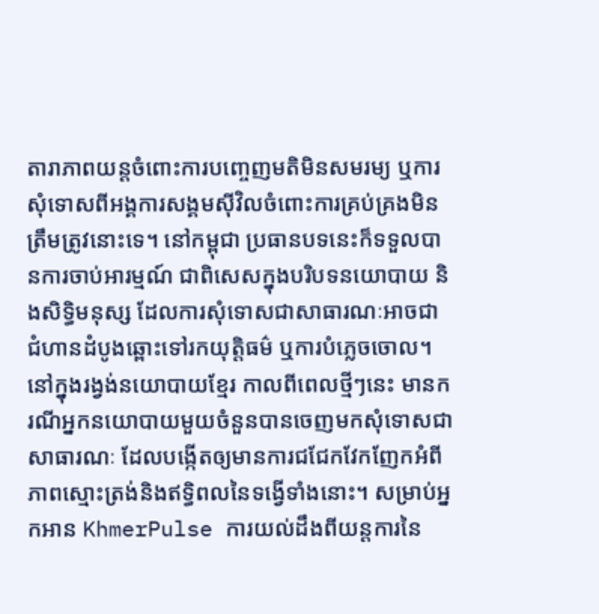តារាភាពយន្តចំពោះការបញ្ចេញមតិមិនសមរម្យ ឬការសុំទោសពីអង្គការសង្គមស៊ីវិលចំពោះការគ្រប់គ្រងមិនត្រឹមត្រូវនោះទេ។ នៅកម្ពុជា ប្រធានបទនេះក៏ទទួលបានការចាប់អារម្មណ៍ ជាពិសេសក្នុងបរិបទនយោបាយ និងសិទ្ធិមនុស្ស ដែលការសុំទោសជាសាធារណៈអាចជាជំហានដំបូងឆ្ពោះទៅរកយុត្តិធម៌ ឬការបំភ្លេចចោល។
នៅក្នុងរង្វង់នយោបាយខ្មែរ កាលពីពេលថ្មីៗនេះ មានករណីអ្នកនយោបាយមួយចំនួនបានចេញមកសុំទោសជាសាធារណៈ ដែលបង្កើតឲ្យមានការជជែកវែកញែកអំពីភាពស្មោះត្រង់និងឥទ្ធិពលនៃទង្វើទាំងនោះ។ សម្រាប់អ្នកអាន KhmerPulse ការយល់ដឹងពីយន្តការនៃ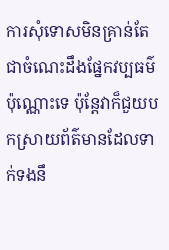ការសុំទោសមិនគ្រាន់តែជាចំណេះដឹងផ្នែកវប្បធម៌ប៉ុណ្ណោះទេ ប៉ុន្តែវាក៏ជួយបកស្រាយព័ត៌មានដែលទាក់ទងនឹ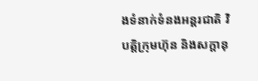ងទំនាក់ទំនងអន្តរជាតិ វិបត្តិក្រុមហ៊ុន និងសក្ដានុ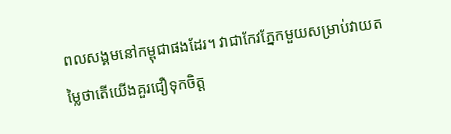ពលសង្គមនៅកម្ពុជាផងដែរ។ វាជាកែវភ្នែកមួយសម្រាប់វាយតម្លៃថាតើយើងគួរជឿទុកចិត្ត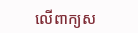លើពាក្យស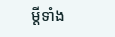ម្ដីទាំង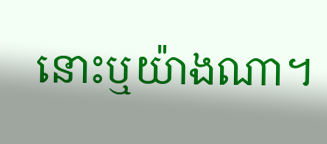នោះឬយ៉ាងណា។